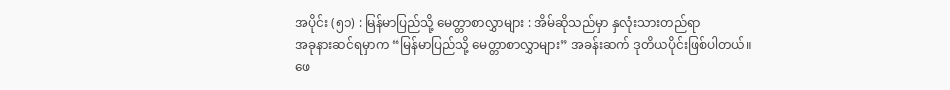အပိုင်း (၅၁) : မြန်မာပြည်သို့ မေတ္တာစာလွှာများ : အိမ်ဆိုသည်မှာ နှလုံးသားတည်ရာ
အခုနားဆင်ရမှာက “မြန်မာပြည်သို့ မေတ္တာစာလွှာများ” အခန်းဆက် ဒုတိယပိုင်းဖြစ်ပါတယ်။
ဖေ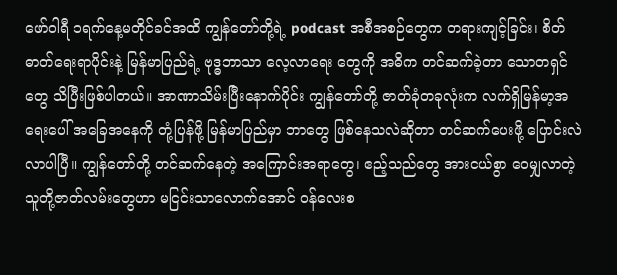ဖော်ဝါရီ ၁ရက်နေ့မတိုင်ခင်အထိ ကျွန်တော်တို့ရဲ့ podcast အစီအစဉ်တွေက တရားကျင့်ခြင်း၊ စိတ်ဓာတ်ရေးရာပိုင်းနဲ့ မြန်မာပြည်ရဲ့ ဗုဒ္ဓဘာသာ လေ့လာရေး တွေကို အဓိက တင်ဆက်ခဲ့တာ သောတရှင်တွေ သိပြီးဖြစ်ပါတယ်။ အာဏာသိမ်းပြီးနောက်ပိုင်း ကျွန်တော်တို့ ဇာတ်ခုံတခုလုံးက လက်ရှိမြန်မာ့အရေးပေါ် အခြေအနေကို တုံ့ပြန်ဖို့ မြန်မာပြည်မှာ ဘာတွေ ဖြစ်နေသလဲဆိုတာ တင်ဆက်ပေးဖို့ ပြောင်းလဲလာပါပြီ။ ကျွန်တော်တို့ တင်ဆက်နေတဲ့ အကြောင်းအရာတွေ၊ ဧည့်သည်တွေ အားငယ်စွာ ဝေမျှလာတဲ့ သူတို့ဇာတ်လမ်းတွေဟာ မငြင်းသာလောက်အောင် ဝန်လေးစ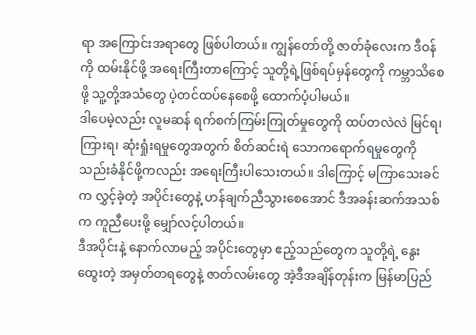ရာ အကြောင်းအရာတွေ ဖြစ်ပါတယ်။ ကျွန်တော်တို့ ဇာတ်ခုံလေးက ဒီဝန်ကို ထမ်းနိုင်ဖို့ အရေးကြီးတာကြောင့် သူတို့ရဲ့ဖြစ်ရပ်မှန်တွေကို ကမ္ဘာသိစေဖို့ သူ့တို့အသံတွေ ပဲ့တင်ထပ်နေစေဖို့ ထောက်ပံ့ပါမယ်။
ဒါပေမဲ့လည်း လူမဆန် ရက်စက်ကြမ်းကြုတ်မှုတွေကို ထပ်တလဲလဲ မြင်ရ၊ ကြားရ၊ ဆုံးရှုံးရမှုတွေအတွက် စိတ်ဆင်းရဲ သောကရောက်ရမှုတွေကို သည်းခံနိုင်ဖို့ကလည်း အရေးကြီးပါသေးတယ်။ ဒါကြောင့် မကြာသေးခင်က လွှင့်ခဲ့တဲ့ အပိုင်းတွေနဲ့ ဟန်ချက်ညီသွားစေအောင် ဒီအခန်းဆက်အသစ်က ကူညီပေးဖို့ မျှော်လင့်ပါတယ်။
ဒီအပိုင်းနဲ့ နောက်လာမည့် အပိုင်းတွေမှာ ဧည့်သည်တွေက သူတို့ရဲ့ နွေးထွေးတဲ့ အမှတ်တရတွေနဲ့ ဇာတ်လမ်းတွေ အဲ့ဒီအချိန်တုန်းက မြန်မာပြည်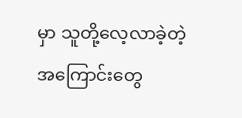မှာ သူတို့လေ့လာခဲ့တဲ့ အကြောင်းတွေ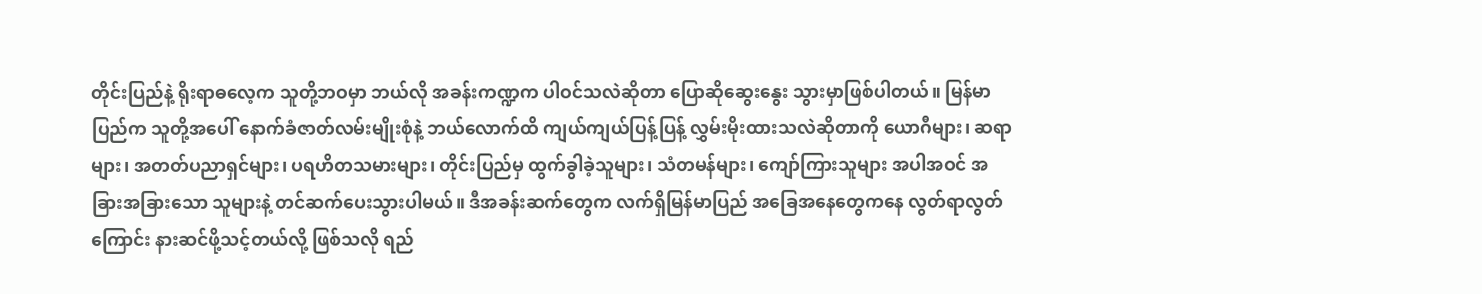တိုင်းပြည်နဲ့ ရိုးရာဓလေ့က သူတို့ဘဝမှာ ဘယ်လို အခန်းကဏ္ဍက ပါဝင်သလဲဆိုတာ ပြောဆိုဆွေးနွေး သွားမှာဖြစ်ပါတယ်။ မြန်မာပြည်က သူတို့အပေါ် နောက်ခံဇာတ်လမ်းမျိုးစုံနဲ့ ဘယ်လောက်ထိ ကျယ်ကျယ်ပြန့်ပြန့် လွှမ်းမိုးထားသလဲဆိုတာကို ယောဂီများ၊ ဆရာများ၊ အတတ်ပညာရှင်များ၊ ပရဟိတသမားများ၊ တိုင်းပြည်မှ ထွက်ခွါခဲ့သူများ၊ သံတမန်များ၊ ကျော်ကြားသူများ အပါအဝင် အခြားအခြားသော သူများနဲ့ တင်ဆက်ပေးသွားပါမယ်။ ဒီအခန်းဆက်တွေက လက်ရှိမြန်မာပြည် အခြေအနေတွေကနေ လွတ်ရာလွတ်ကြောင်း နားဆင်ဖို့သင့်တယ်လို့ ဖြစ်သလို ရည်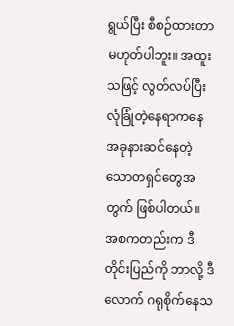ရွယ်ပြီး စီစဉ်ထားတာမဟုတ်ပါဘူး။ အထူးသဖြင့် လွတ်လပ်ပြီး လုံခြုံတဲ့နေရာကနေ အခုနားဆင်နေတဲ့ သောတရှင်တွေအတွက် ဖြစ်ပါတယ်။ အစကတည်းက ဒီတိုင်းပြည်ကို ဘာလို့ ဒီလောက် ဂရုစိုက်နေသ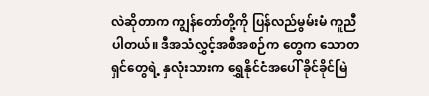လဲဆိုတာက ကျွန်တော်တို့ကို ပြန်လည်မွမ်းမံ ကူညီပါတယ်။ ဒီအသံလွှင့်အစီအစဉ်က တွေက သောတရှင်တွေရဲ့ နှလုံးသားက ရွှေနိုင်ငံအပေါ် ခိုင်ခိုင်မြဲ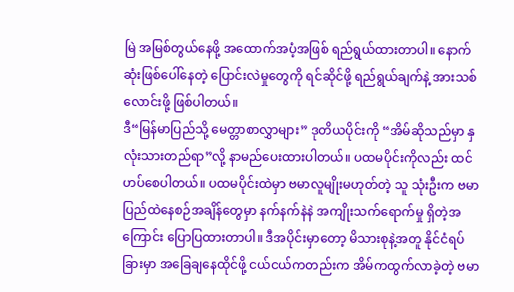မြဲ အမြစ်တွယ်နေဖို့ အထောက်အပံ့အဖြစ် ရည်ရွယ်ထားတာပါ။ နောက်ဆုံးဖြစ်ပေါ်နေတဲ့ ပြောင်းလဲမှုတွေကို ရင်ဆိုင်ဖို့ ရည်ရွယ်ချက်နဲ့ အားသစ်လောင်းဖို့ ဖြစ်ပါတယ်။
ဒီ“မြန်မာပြည်သို့ မေတ္တာစာလွှာများ” ဒုတိယပိုင်းကို “အိမ်ဆိုသည်မှာ နှလုံးသားတည်ရာ”လို့ နာမည်ပေးထားပါတယ်။ ပထမပိုင်းကိုလည်း ထင်ဟပ်စေပါတယ်။ ပထမပိုင်းထဲမှာ ဗမာလူမျိုးမဟုတ်တဲ့ သူ သုံးဦးက ဗမာပြည်ထဲနေစဉ်အချိန်တွေမှာ နက်နက်နဲနဲ အကျိုးသက်ရောက်မှု ရှိတဲ့အကြောင်း ပြောပြထားတာပါ။ ဒီအပိုင်းမှာတော့ မိသားစုနဲ့အတူ နိုင်ငံရပ်ခြားမှာ အခြေချနေထိုင်ဖို့ ငယ်ငယ်ကတည်းက အိမ်ကထွက်လာခဲ့တဲ့ ဗမာ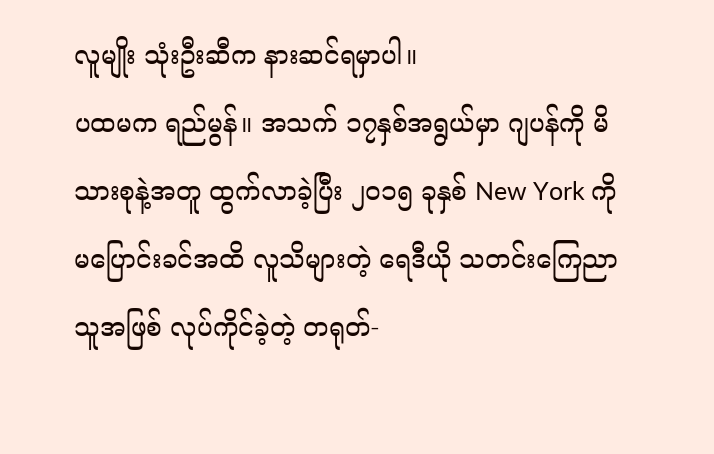လူမျိုး သုံးဦးဆီက နားဆင်ရမှာပါ။
ပထမက ရည်မွန်။ အသက် ၁၇နှစ်အရွယ်မှာ ဂျပန်ကို မိသားစုနဲ့အတူ ထွက်လာခဲ့ပြီး ၂၀၁၅ ခုနှစ် New York ကို မပြောင်းခင်အထိ လူသိများတဲ့ ရေဒီယို သတင်းကြေညာသူအဖြစ် လုပ်ကိုင်ခဲ့တဲ့ တရုတ်-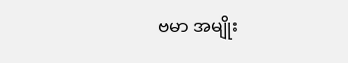ဗမာ အမျိုး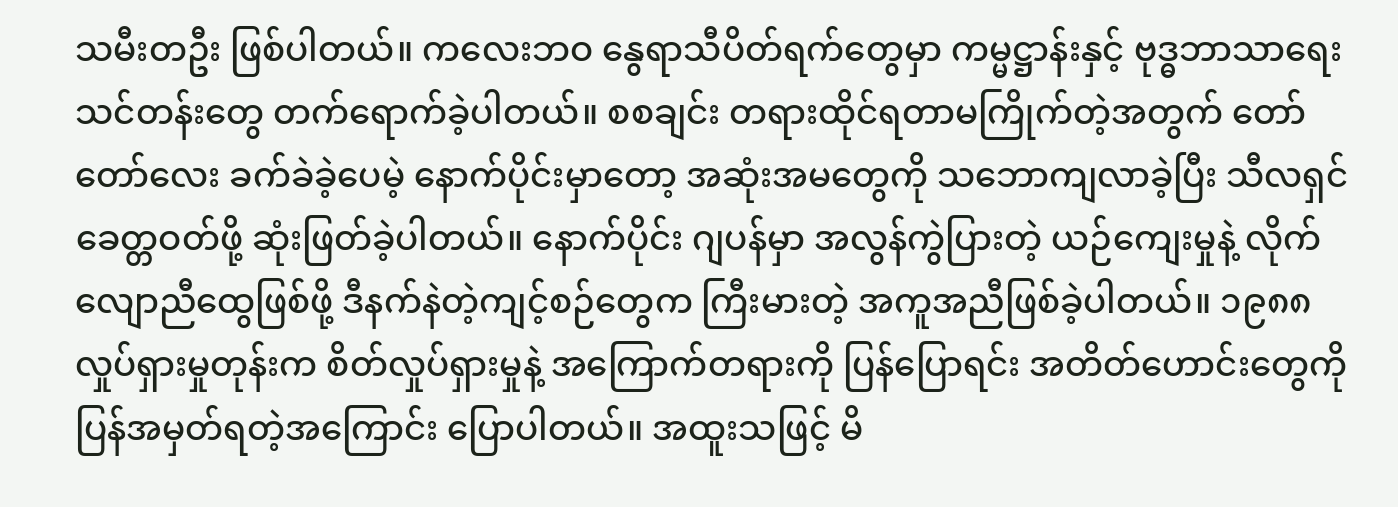သမီးတဦး ဖြစ်ပါတယ်။ ကလေးဘဝ နွေရာသီပိတ်ရက်တွေမှာ ကမ္မဋ္ဌာန်းနှင့် ဗုဒ္ဓဘာသာရေး သင်တန်းတွေ တက်ရောက်ခဲ့ပါတယ်။ စစချင်း တရားထိုင်ရတာမကြိုက်တဲ့အတွက် တော်တော်လေး ခက်ခဲခဲ့ပေမဲ့ နောက်ပိုင်းမှာတော့ အဆုံးအမတွေကို သဘောကျလာခဲ့ပြီး သီလရှင်ခေတ္တဝတ်ဖို့ ဆုံးဖြတ်ခဲ့ပါတယ်။ နောက်ပိုင်း ဂျပန်မှာ အလွန်ကွဲပြားတဲ့ ယဉ်ကျေးမှုနဲ့ လိုက်လျောညီထွေဖြစ်ဖို့ ဒီနက်နဲတဲ့ကျင့်စဉ်တွေက ကြီးမားတဲ့ အကူအညီဖြစ်ခဲ့ပါတယ်။ ၁၉၈၈ လှုပ်ရှားမှုတုန်းက စိတ်လှုပ်ရှားမှုနဲ့ အကြောက်တရားကို ပြန်ပြောရင်း အတိတ်ဟောင်းတွေကို ပြန်အမှတ်ရတဲ့အကြောင်း ပြောပါတယ်။ အထူးသဖြင့် မိ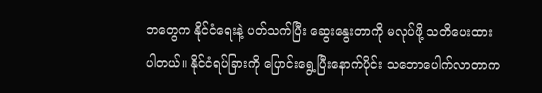ဘတွေက နိုင်ငံရေးနဲ့ ပတ်သက်ပြီး ဆွေးနွေးတာကို မလုပ်ဖို့ သတိပေးထားပါတယ်။ နိုင်ငံရပ်ခြားကို ပြောင်းရွေ့ပြီးနောက်ပိုင်း သဘောပေါက်လာတာက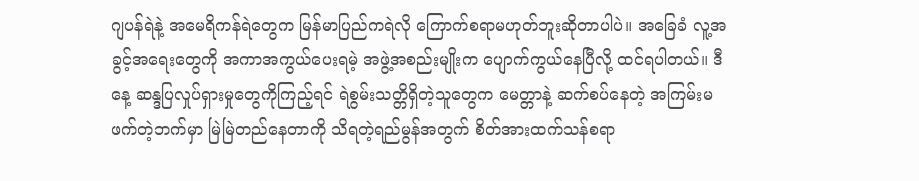ဂျပန်ရဲနဲ့ အမေရိကန်ရဲတွေက မြန်မာပြည်ကရဲလို ကြောက်စရာမဟုတ်ဘူးဆိုတာပါပဲ။ အခြေခံ လူ့အခွင့်အရေးတွေကို အကာအကွယ်ပေးရမဲ့ အဖွဲ့အစည်းမျိုးက ပျောက်ကွယ်နေပြီလို့ ထင်ရပါတယ်။ ဒီနေ့ ဆန္ဒပြလှုပ်ရှားမှုတွေကိုကြည့်ရင် ရဲစွမ်းသတ္တိရှိတဲ့သူတွေက မေတ္တာနဲ့ ဆက်စပ်နေတဲ့ အကြမ်းမဖက်တဲ့ဘက်မှာ မြဲမြဲတည်နေတာကို သိရတဲ့ရည်မွန်အတွက် စိတ်အားထက်သန်စရာ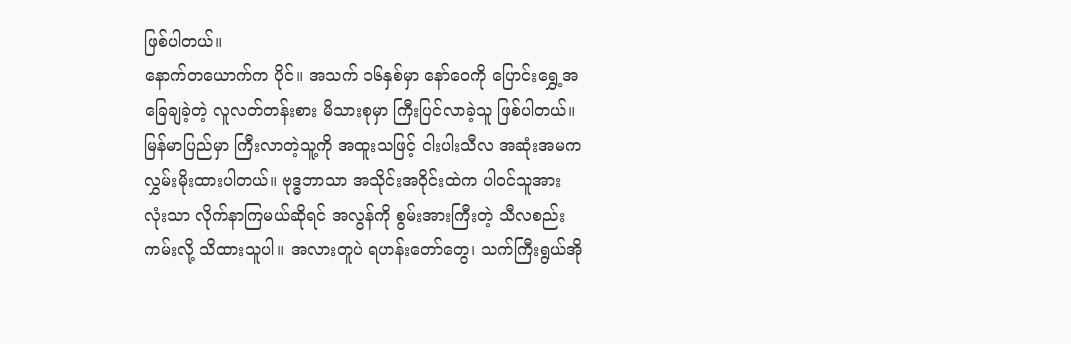ဖြစ်ပါတယ်။
နောက်တယောက်က ပိုင်။ အသက် ၁၆နှစ်မှာ နော်ဝေကို ပြောင်းရွှေ့အခြေချခဲ့တဲ့ လူလတ်တန်းစား မိသားစုမှာ ကြီးပြင်လာခဲ့သူ ဖြစ်ပါတယ်။ မြန်မာပြည်မှာ ကြီးလာတဲ့သူ့ကို အထူးသဖြင့် ငါးပါးသီလ အဆုံးအမက လွှမ်းမိုးထားပါတယ်။ ဗုဒ္ဓဘာသာ အသိုင်းအဝိုင်းထဲက ပါဝင်သူအားလုံးသာ လိုက်နာကြမယ်ဆိုရင် အလွန်ကို စွမ်းအားကြီးတဲ့ သီလစည်းကမ်းလို့ သိထားသူပါ။ အလားတူပဲ ရဟန်းတော်တွေ၊ သက်ကြီးရွယ်အို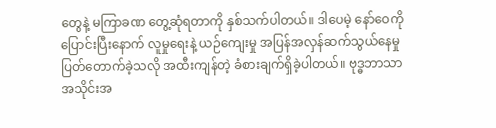တွေနဲ့ မကြာခဏ တွေ့ဆုံရတာကို နှစ်သက်ပါတယ်။ ဒါပေမဲ့ နော်ဝေကို ပြောင်းပြီးနောက် လူမှုရေးနဲ့ ယဉ်ကျေးမှု အပြန်အလှန်ဆက်သွယ်နေမှု ပြတ်တောက်ခဲ့သလို အထီးကျန်တဲ့ ခံစားချက်ရှိခဲ့ပါတယ်။ ဗုဒ္ဓဘာသာအသိုင်းအ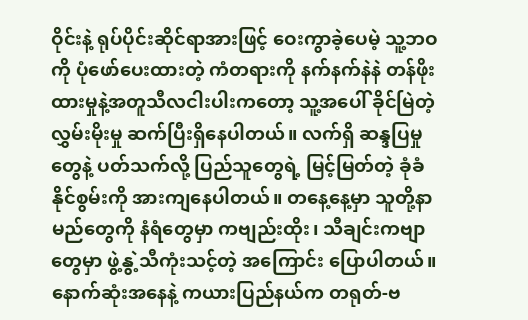ဝိုင်းနဲ့ ရုပ်ပိုင်းဆိုင်ရာအားဖြင့် ဝေးကွာခဲ့ပေမဲ့ သူ့ဘဝကို ပုံဖော်ပေးထားတဲ့ ကံတရားကို နက်နက်နဲနဲ တန်ဖိုးထားမှုနဲ့အတူသီလငါးပါးကတော့ သူ့အပေါ် ခိုင်မြဲတဲ့လွှမ်းမိုးမှု ဆက်ပြီးရှိနေပါတယ်။ လက်ရှိ ဆန္ဒပြမှုတွေနဲ့ ပတ်သက်လို့ ပြည်သူတွေရဲ့ မြင့်မြတ်တဲ့ ခုံခံနိုင်စွမ်းကို အားကျနေပါတယ်။ တနေ့နေ့မှာ သူတို့နာမည်တွေကို နံရံတွေမှာ ကဗျည်းထိုး၊ သီချင်းကဗျာတွေမှာ ဖွဲ့နွဲ့သီကုံးသင့်တဲ့ အကြောင်း ပြောပါတယ်။
နောက်ဆုံးအနေနဲ့ ကယားပြည်နယ်က တရုတ်-ဗ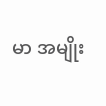မာ အမျိုး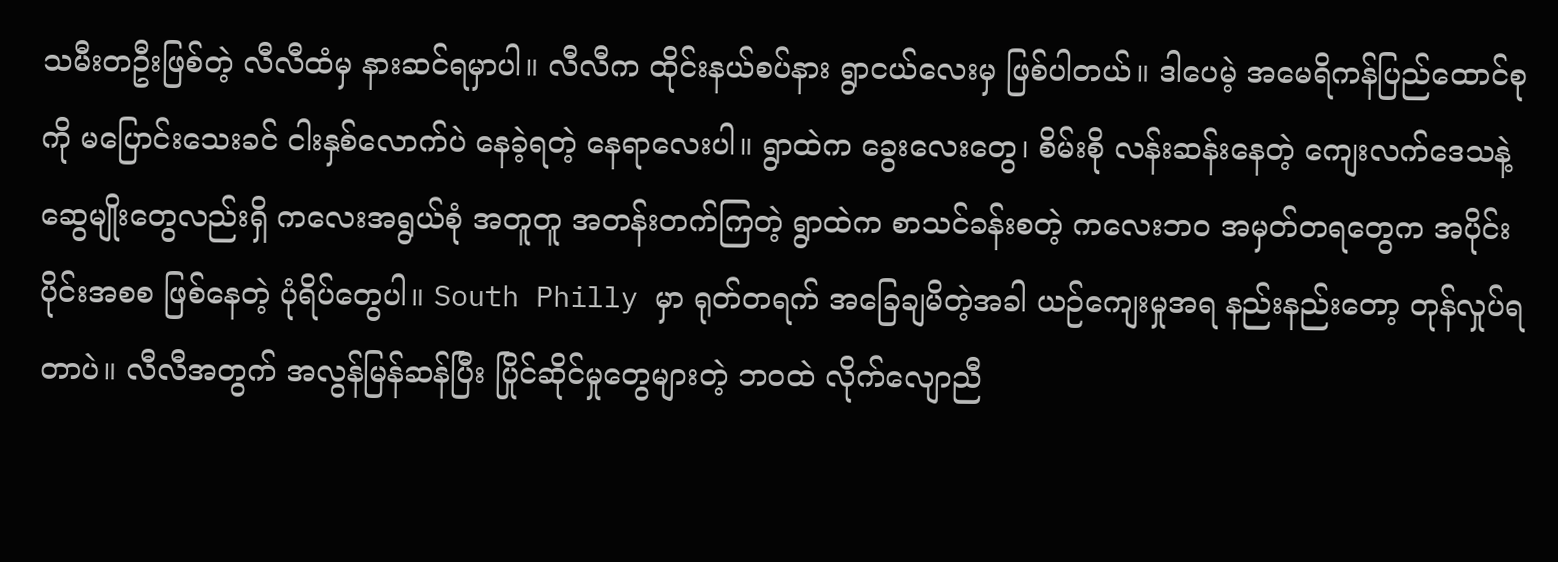သမီးတဦးဖြစ်တဲ့ လီလီထံမှ နားဆင်ရမှာပါ။ လီလီက ထိုင်းနယ်စပ်နား ရွာငယ်လေးမှ ဖြစ်ပါတယ်။ ဒါပေမဲ့ အမေရိကန်ပြည်ထောင်စုကို မပြောင်းသေးခင် ငါးနှစ်လောက်ပဲ နေခဲ့ရတဲ့ နေရာလေးပါ။ ရွာထဲက ခွေးလေးတွေ၊ စိမ်းစို လန်းဆန်းနေတဲ့ ကျေးလက်ဒေသနဲ့ ဆွေမျိုးတွေလည်းရှိ ကလေးအရွယ်စုံ အတူတူ အတန်းတက်ကြတဲ့ ရွာထဲက စာသင်ခန်းစတဲ့ ကလေးဘဝ အမှတ်တရတွေက အပိုင်းပိုင်းအစစ ဖြစ်နေတဲ့ ပုံရိပ်တွေပါ။ South Philly မှာ ရုတ်တရက် အခြေချမိတဲ့အခါ ယဉ်ကျေးမှုအရ နည်းနည်းတော့ တုန်လှုပ်ရတာပဲ။ လီလီအတွက် အလွန်မြန်ဆန်ပြီး ပြိုင်ဆိုင်မှုတွေများတဲ့ ဘဝထဲ လိုက်လျောညီ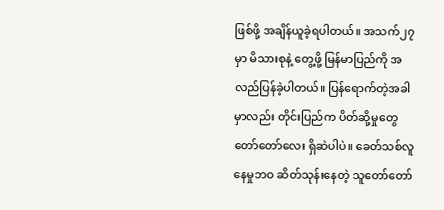ဖြစ်ဖို့ အချိန်ယူခဲ့ရပါတယ်။ အသက်၂၇ မှာ မိသားစုနဲ့ တွေ့ဖို့ မြန်မာပြည်ကို အလည်ပြန်ခဲ့ပါတယ်။ ပြန်ရောက်တဲ့အခါမှာလည်း တိုင်းပြည်က ပိတ်ဆို့မှုတွေ တော်တော်လေး ရှိဆဲပါပဲ။ ခေတ်သစ်လူနေမှုဘဝ ဆိတ်သုန်းနေတဲ့ သူတော်တော်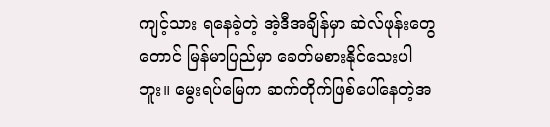ကျင့်သား ရနေခဲ့တဲ့ အဲ့ဒီအချိန်မှာ ဆဲလ်ဖုန်းတွေတောင် မြန်မာပြည်မှာ ခေတ်မစားနိုင်သေးပါဘူး။ မွေးရပ်မြေက ဆက်တိုက်ဖြစ်ပေါ်နေတဲ့အ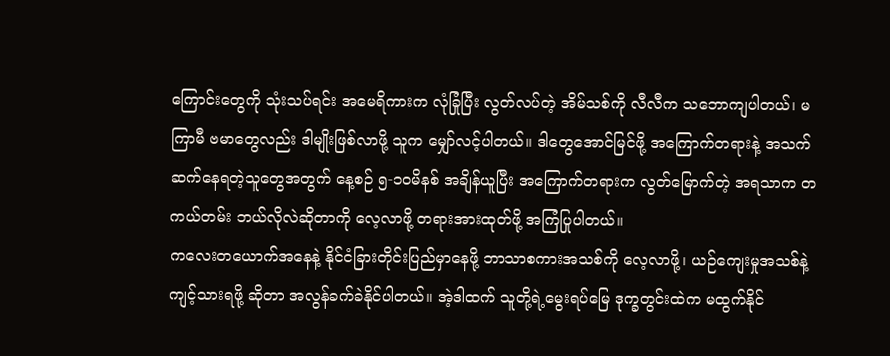ကြောင်းတွေကို သုံးသပ်ရင်း အမေရိကားက လုံခြုံပြီး လွတ်လပ်တဲ့ အိမ်သစ်ကို လီလီက သဘောကျပါတယ်၊ မကြာမီ ဗမာတွေလည်း ဒါမျိုးဖြစ်လာဖို့ သူက မျှော်လင့်ပါတယ်။ ဒါတွေအောင်မြင်ဖို့ အကြောက်တရားနဲ့ အသက်ဆက်နေရတဲ့သူတွေအတွက် နေ့စဉ် ၅-၁၀မိနစ် အချိန်ယူပြီး အကြောက်တရားက လွတ်မြောက်တဲ့ အရသာက တကယ်တမ်း ဘယ်လိုလဲဆိုတာကို လေ့လာဖို့ တရားအားထုတ်ဖို့ အကြံပြုပါတယ်။
ကလေးတယောက်အနေနဲ့ နိုင်ငံခြားတိုင်းပြည်မှာနေဖို့ ဘာသာစကားအသစ်ကို လေ့လာဖို့၊ ယဉ်ကျေးမှုအသစ်နဲ့ ကျင့်သားရဖို့ ဆိုတာ အလွန်ခက်ခဲနိုင်ပါတယ်။ အဲ့ဒါထက် သူတို့ရဲ့မွေးရပ်မြေ ဒုက္ခတွင်းထဲက မထွက်နိုင်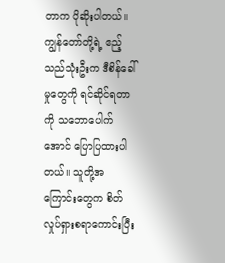တာက ပိုဆိုးပါတယ်။ ကျွန်တော်တို့ရဲ့ ဧည့်သည်သုံးဦးက ဒီစိန်ခေါ်မှုတွေကို ရင်ဆိုင်ရတာကို သဘောပေါက်အောင် ပြောပြထားပါတယ်။ သူတို့အကြောင်းတွေက စိတ်လှုပ်ရှားစရာကောင်းပြီး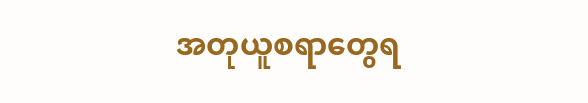အတုယူစရာတွေရ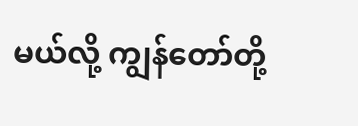မယ်လို့ ကျွန်တော်တို့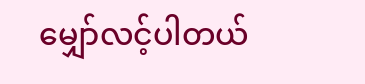မျှော်လင့်ပါတယ်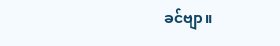ခင်ဗျာ။